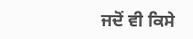ਜਦੋਂ ਵੀ ਕਿਸੇ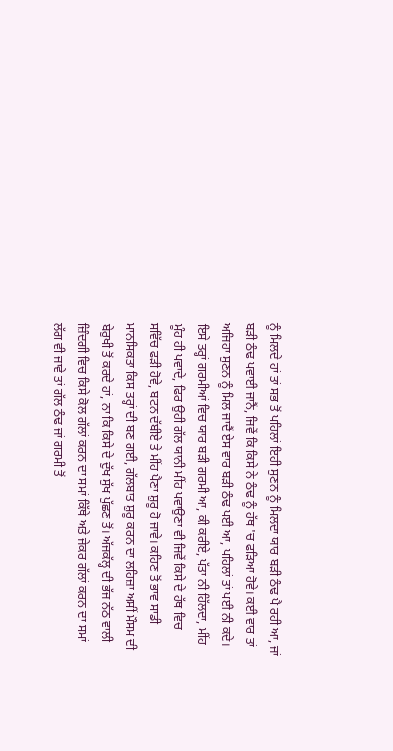ਨੂੰ ਮਿਲਦੇ ਹਾਂ ਤਾਂ ਸਭ ਤੋਂ ਪਹਿਲਾਂ ਇਹੀ ਸੁਣਨ ਨੂੰ ਮਿਲਦਾ ਯਾਰ ਬੜੀ ਠੰਢ ਪੈ ਰਹੀ ਆ, ਜਾਂ ਬੜੀ ਠੰਢ ਪਵਾਈ ਜਾਨੈਂ, ਜਿਵੇਂ ਕਿ ਕਿਸੇ ਨੇ ਠੰਢ ਨੂੰ ਹੱਥ 'ਚ ਫੜਿਆ ਹੋਵੇ। ਕਈ ਵਾਰ ਤਾਂ ਅਜਿਹਾ ਸੁਣਨ ਨੂੰ ਮਿਲ ਜਾਦੈਂ ਏਸ ਵਾਰ ਬੜੀ ਠੰਢ ਪਈ ਆ, ਪਹਿਲਾਂ ਤਾਂ ਪਈ ਨੀ ਕਦੇ। ਇਸੇ ਤਰ੍ਹਾਂ ਗਰਮੀਆਂ ਵਿਚ ਯਾਰ ਬੜੀ ਗਰਮੀ ਆ, ਕੀ ਕਰੀਏ, ਪੱਤਾ ਨੀ ਹਿੱਲਦਾ, ਮੀਂਹ ਮੂੰਹ ਹੀ ਪਵਾਦੇ, ਫਿਰ ਉਹੀ ਗੱਲ ਯਾਨੀ ਮੀਂਹ ਪਵਾਉਣਾ ਵੀ ਜਿਵੇਂ ਕਿਸੇ ਦੇ ਹੱਥ ਵਿਚ ਸਵਿੱਚ ਫੜੀ ਹੋਵੇ, ਬਟਨ ਦੱਬੀਏ ਤੇ ਮੀਂਹ ਪੈਣਾ ਸ਼ੁਰੂ ਹੋ ਜਾਵੇ। ਕਹਿਣ ਤੋਂ ਭਾਵ ਸਾਡੀ ਮਾਨਸਿਕਤਾ ਕਿਸ ਤਰ੍ਹਾਂ ਦੀ ਬਣ ਗਈ, ਗੱਲਬਾਤ ਸ਼ੁਰੂ ਕਰਨ ਦਾ ਲਹਿਜ਼ਾ ਅਸੀਂ ਮੌਸਮ ਦੀ ਬੇਰੁਖੀ ਤੋਂ ਕਰਦੇ ਹਾਂ, ਨਾ ਕਿ ਕਿਸੇ ਦੇ ਦੁੱਖ ਸੁੱਖ ਪੁੱਛਣ ਤੋਂ। ਅੱਜਕੱਲ੍ਹ ਦੀ ਭੱਜ ਨੱਠ ਵਾਲੀ ਜ਼ਿੰਦਗੀ ਵਿਚ ਕਿਸੇ ਕੋਲ ਗੱਲਾਂ ਕਰਨ ਦਾ ਸਮਾਂ ਕਿੱਥੇ ਅਤੇ ਜੇਕਰ ਗੱਲਾਂ ਕਰਨ ਦਾ ਸਮਾਂ ਲੱਗ ਵੀ ਜਾਵੇ ਤਾਂ ਗੱਲ ਠੰਢ ਜਾਂ ਗਰਮੀ ਤੋਂ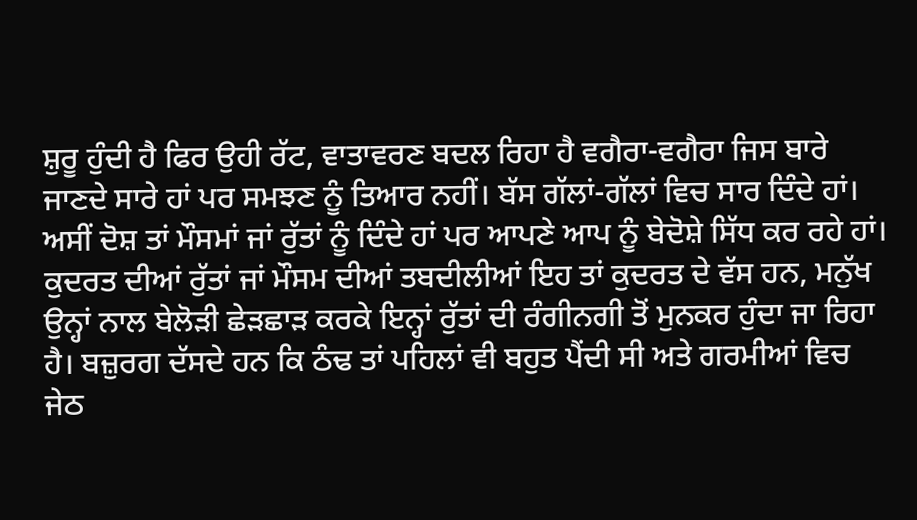ਸ਼ੁਰੂ ਹੁੰਦੀ ਹੈ ਫਿਰ ਉਹੀ ਰੱਟ, ਵਾਤਾਵਰਣ ਬਦਲ ਰਿਹਾ ਹੈ ਵਗੈਰਾ-ਵਗੈਰਾ ਜਿਸ ਬਾਰੇ ਜਾਣਦੇ ਸਾਰੇ ਹਾਂ ਪਰ ਸਮਝਣ ਨੂੰ ਤਿਆਰ ਨਹੀਂ। ਬੱਸ ਗੱਲਾਂ-ਗੱਲਾਂ ਵਿਚ ਸਾਰ ਦਿੰਦੇ ਹਾਂ। ਅਸੀਂ ਦੋਸ਼ ਤਾਂ ਮੌਸਮਾਂ ਜਾਂ ਰੁੱਤਾਂ ਨੂੰ ਦਿੰਦੇ ਹਾਂ ਪਰ ਆਪਣੇ ਆਪ ਨੂੰ ਬੇਦੋਸ਼ੇ ਸਿੱਧ ਕਰ ਰਹੇ ਹਾਂ।
ਕੁਦਰਤ ਦੀਆਂ ਰੁੱਤਾਂ ਜਾਂ ਮੌਸਮ ਦੀਆਂ ਤਬਦੀਲੀਆਂ ਇਹ ਤਾਂ ਕੁਦਰਤ ਦੇ ਵੱਸ ਹਨ, ਮਨੁੱਖ ਉਨ੍ਹਾਂ ਨਾਲ ਬੇਲੋੜੀ ਛੇੜਛਾੜ ਕਰਕੇ ਇਨ੍ਹਾਂ ਰੁੱਤਾਂ ਦੀ ਰੰਗੀਨਗੀ ਤੋਂ ਮੁਨਕਰ ਹੁੰਦਾ ਜਾ ਰਿਹਾ ਹੈ। ਬਜ਼ੁਰਗ ਦੱਸਦੇ ਹਨ ਕਿ ਠੰਢ ਤਾਂ ਪਹਿਲਾਂ ਵੀ ਬਹੁਤ ਪੈਂਦੀ ਸੀ ਅਤੇ ਗਰਮੀਆਂ ਵਿਚ ਜੇਠ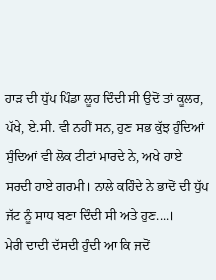ਹਾੜ ਦੀ ਧੁੱਪ ਪਿੰਡਾ ਲੂਹ ਦਿੰਦੀ ਸੀ ਉਦੋਂ ਤਾਂ ਕੂਲਰ, ਪੱਖੇ, ਏ.ਸੀ. ਵੀ ਨਹੀਂ ਸਨ, ਹੁਣ ਸਭ ਕੁੱਝ ਹੁੰਦਿਆਂ ਸੁੰਦਿਆਂ ਵੀ ਲੋਕ ਟੀਟਾਂ ਮਾਰਦੇ ਨੇ, ਅਖੇ ਹਾਏ ਸਰਦੀ ਹਾਏ ਗਰਮੀ। ਨਾਲੇ ਕਹਿੰਦੇ ਨੇ ਭਾਦੋਂ ਦੀ ਧੁੱਪ ਜੱਟ ਨੂੰ ਸਾਧ ਬਣਾ ਦਿੰਦੀ ਸੀ ਅਤੇ ਹੁਣ....।
ਮੇਰੀ ਦਾਦੀ ਦੱਸਦੀ ਹੁੰਦੀ ਆ ਕਿ ਜਦੋਂ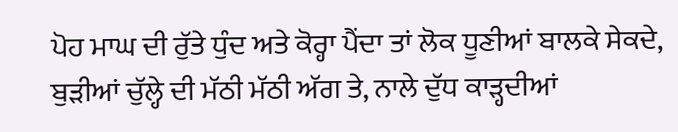ਪੋਹ ਮਾਘ ਦੀ ਰੁੱਤੇ ਧੁੰਦ ਅਤੇ ਕੋਰ੍ਹਾ ਪੈਂਦਾ ਤਾਂ ਲੋਕ ਧੂਣੀਆਂ ਬਾਲਕੇ ਸੇਕਦੇ, ਬੁੜੀਆਂ ਚੁੱਲ੍ਹੇ ਦੀ ਮੱਠੀ ਮੱਠੀ ਅੱਗ ਤੇ, ਨਾਲੇ ਦੁੱਧ ਕਾੜ੍ਹਦੀਆਂ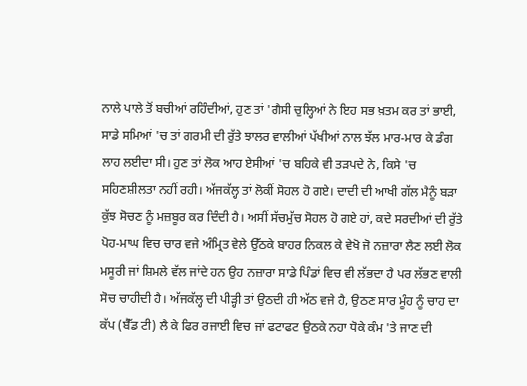ਨਾਲੇ ਪਾਲੇ ਤੋਂ ਬਚੀਆਂ ਰਹਿੰਦੀਆਂ, ਹੁਣ ਤਾਂ 'ਗੈਸੀ ਚੁਲ੍ਹਿਆਂ ਨੇ ਇਹ ਸਭ ਖ਼ਤਮ ਕਰ ਤਾਂ ਭਾਈ, ਸਾਡੇ ਸਮਿਆਂ 'ਚ ਤਾਂ ਗਰਮੀ ਦੀ ਰੁੱਤੇ ਝਾਲਰ ਵਾਲੀਆਂ ਪੱਖੀਆਂ ਨਾਲ ਝੱਲ ਮਾਰ-ਮਾਰ ਕੇ ਡੰਗ ਲਾਹ ਲਈਦਾ ਸੀ। ਹੁਣ ਤਾਂ ਲੋਕ ਆਹ ਏਸੀਆਂ 'ਚ ਬਹਿਕੇ ਵੀ ਤੜਪਦੇ ਨੇ, ਕਿਸੇ 'ਚ ਸਹਿਣਸ਼ੀਲਤਾ ਨਹੀਂ ਰਹੀ। ਅੱਜਕੱਲ੍ਹ ਤਾਂ ਲੋਕੀਂ ਸੋਹਲ ਹੋ ਗਏ। ਦਾਦੀ ਦੀ ਆਖੀ ਗੱਲ ਮੈਨੂੰ ਬੜਾ ਕੁੱਝ ਸੋਚਣ ਨੂੰ ਮਜ਼ਬੂਰ ਕਰ ਦਿੰਦੀ ਹੈ। ਅਸੀਂ ਸੱਚਮੁੱਚ ਸੋਹਲ ਹੋ ਗਏ ਹਾਂ, ਕਦੇ ਸਰਦੀਆਂ ਦੀ ਰੁੱਤੇ ਪੋਹ-ਮਾਘ ਵਿਚ ਚਾਰ ਵਜੇ ਅੰਮ੍ਰਿਤ ਵੇਲੇ ਉੱਠਕੇ ਬਾਹਰ ਨਿਕਲ ਕੇ ਵੇਖੋ ਜੋ ਨਜ਼ਾਰਾ ਲੈਣ ਲਈ ਲੋਕ ਮਸੂਰੀ ਜਾਂ ਸ਼ਿਮਲੇ ਵੱਲ ਜਾਂਦੇ ਹਨ ਉਹ ਨਜ਼ਾਰਾ ਸਾਡੇ ਪਿੰਡਾਂ ਵਿਚ ਵੀ ਲੱਭਦਾ ਹੈ ਪਰ ਲੱਭਣ ਵਾਲੀ ਸੋਚ ਚਾਹੀਦੀ ਹੈ। ਅੱਜਕੱਲ੍ਹ ਦੀ ਪੀੜ੍ਹੀ ਤਾਂ ਉਠਦੀ ਹੀ ਅੱਠ ਵਜੇ ਹੈ, ਉਠਣ ਸਾਰ ਮੂੰਹ ਨੂੰ ਚਾਹ ਦਾ ਕੱਪ (ਬੈੱਡ ਟੀ) ਲੈ ਕੇ ਫਿਰ ਰਜਾਈ ਵਿਚ ਜਾਂ ਫਟਾਫਟ ਉਠਕੇ ਨਹਾ ਧੋਕੇ ਕੰਮ 'ਤੇ ਜਾਣ ਦੀ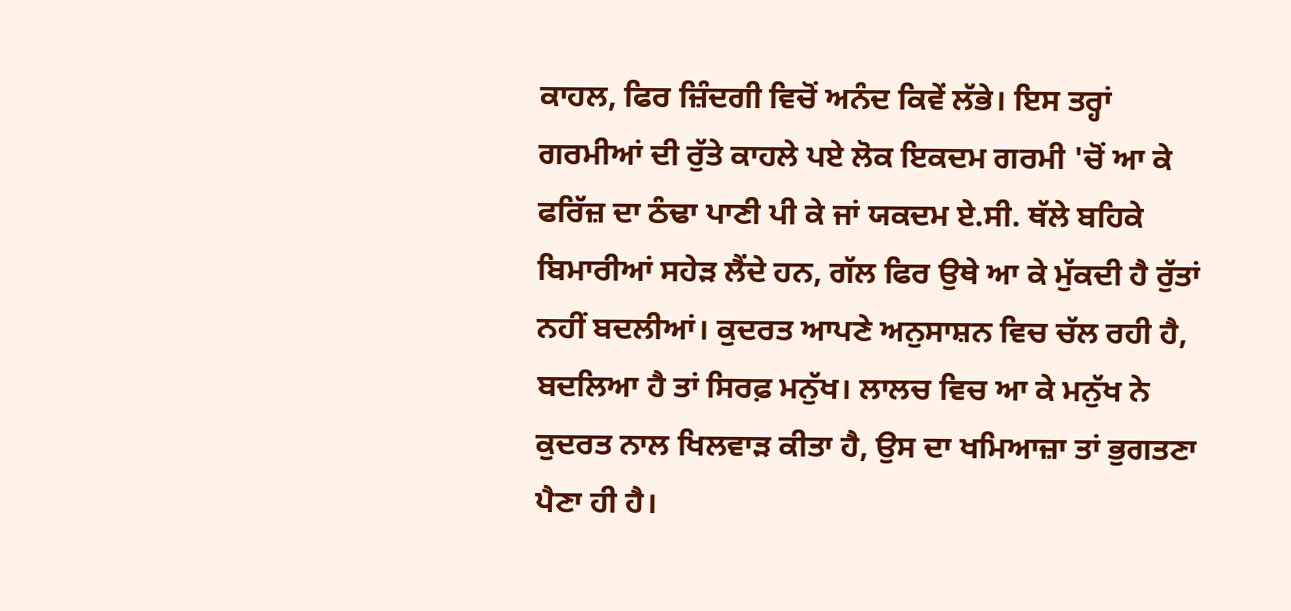ਕਾਹਲ, ਫਿਰ ਜ਼ਿੰਦਗੀ ਵਿਚੋਂ ਅਨੰਦ ਕਿਵੇਂ ਲੱਭੇ। ਇਸ ਤਰ੍ਹਾਂ ਗਰਮੀਆਂ ਦੀ ਰੁੱਤੇ ਕਾਹਲੇ ਪਏ ਲੋਕ ਇਕਦਮ ਗਰਮੀ 'ਚੋਂ ਆ ਕੇ ਫਰਿੱਜ਼ ਦਾ ਠੰਢਾ ਪਾਣੀ ਪੀ ਕੇ ਜਾਂ ਯਕਦਮ ਏ.ਸੀ. ਥੱਲੇ ਬਹਿਕੇ ਬਿਮਾਰੀਆਂ ਸਹੇੜ ਲੈਂਦੇ ਹਨ, ਗੱਲ ਫਿਰ ਉਥੇ ਆ ਕੇ ਮੁੱਕਦੀ ਹੈ ਰੁੱਤਾਂ ਨਹੀਂ ਬਦਲੀਆਂ। ਕੁਦਰਤ ਆਪਣੇ ਅਨੁਸਾਸ਼ਨ ਵਿਚ ਚੱਲ ਰਹੀ ਹੈ, ਬਦਲਿਆ ਹੈ ਤਾਂ ਸਿਰਫ਼ ਮਨੁੱਖ। ਲਾਲਚ ਵਿਚ ਆ ਕੇ ਮਨੁੱਖ ਨੇ ਕੁਦਰਤ ਨਾਲ ਖਿਲਵਾੜ ਕੀਤਾ ਹੈ, ਉਸ ਦਾ ਖਮਿਆਜ਼ਾ ਤਾਂ ਭੁਗਤਣਾ ਪੈਣਾ ਹੀ ਹੈ।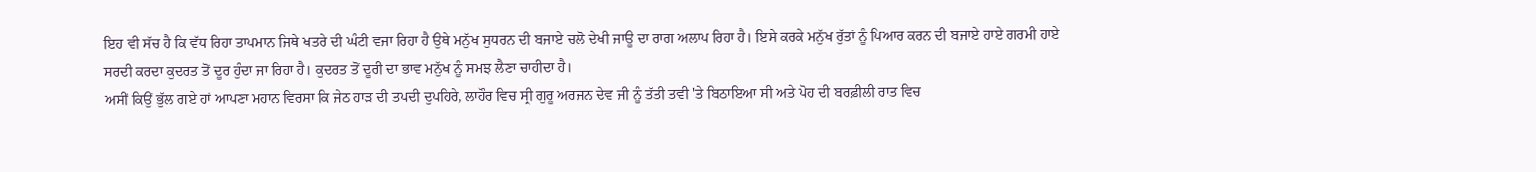ਇਹ ਵੀ ਸੱਚ ਹੈ ਕਿ ਵੱਧ ਰਿਹਾ ਤਾਪਮਾਨ ਜਿਥੇ ਖਤਰੇ ਦੀ ਘੰਟੀ ਵਜਾ ਰਿਹਾ ਹੈ ਉਥੇ ਮਨੁੱਖ ਸੁਧਰਨ ਦੀ ਬਜਾਏ ਚਲੋ ਦੇਖੀ ਜਾਊ ਦਾ ਰਾਗ ਅਲਾਪ ਰਿਹਾ ਹੈ। ਇਸੇ ਕਰਕੇ ਮਨੁੱਖ ਰੁੱਤਾਂ ਨੂੰ ਪਿਆਰ ਕਰਨ ਦੀ ਬਜਾਏ ਹਾਏ ਗਰਮੀ ਹਾਏ ਸਰਦੀ ਕਰਦਾ ਕੁਦਰਤ ਤੋਂ ਦੂਰ ਹੁੰਦਾ ਜਾ ਰਿਹਾ ਹੈ। ਕੁਦਰਤ ਤੋਂ ਦੂਰੀ ਦਾ ਭਾਵ ਮਨੁੱਖ ਨੂੰ ਸਮਝ ਲੈਣਾ ਚਾਹੀਦਾ ਹੈ।
ਅਸੀਂ ਕਿਉਂ ਭੁੱਲ ਗਏ ਹਾਂ ਆਪਣਾ ਮਹਾਨ ਵਿਰਸਾ ਕਿ ਜੇਠ ਹਾੜ ਦੀ ਤਪਦੀ ਦੁਪਹਿਰੇ, ਲਾਹੌਰ ਵਿਚ ਸ੍ਰੀ ਗੁਰੂ ਅਰਜਨ ਦੇਵ ਜੀ ਨੂੰ ਤੱਤੀ ਤਵੀ 'ਤੇ ਬਿਠਾਇਆ ਸੀ ਅਤੇ ਪੋਹ ਦੀ ਬਰਫ਼ੀਲੀ ਰਾਤ ਵਿਚ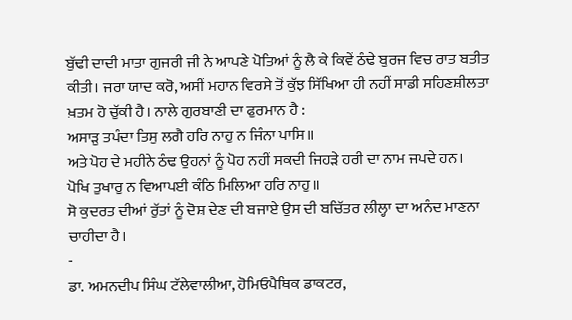ਬੁੱਢੀ ਦਾਦੀ ਮਾਤਾ ਗੁਜਰੀ ਜੀ ਨੇ ਆਪਣੇ ਪੋਤਿਆਂ ਨੂੰ ਲੈ ਕੇ ਕਿਵੇਂ ਠੰਢੇ ਬੁਰਜ ਵਿਚ ਰਾਤ ਬਤੀਤ ਕੀਤੀ। ਜਰਾ ਯਾਦ ਕਰੋ, ਅਸੀਂ ਮਹਾਨ ਵਿਰਸੇ ਤੋਂ ਕੁੱਝ ਸਿੱਖਿਆ ਹੀ ਨਹੀਂ ਸਾਡੀ ਸਹਿਣਸ਼ੀਲਤਾ ਖ਼ਤਮ ਹੋ ਚੁੱਕੀ ਹੈ। ਨਾਲੇ ਗੁਰਬਾਣੀ ਦਾ ਫੁਰਮਾਨ ਹੈ :
ਅਸਾੜੁ ਤਪੰਦਾ ਤਿਸੁ ਲਗੈ ਹਰਿ ਨਾਹੁ ਨ ਜਿੰਨਾ ਪਾਸਿ॥
ਅਤੇ ਪੋਹ ਦੇ ਮਹੀਨੇ ਠੰਢ ਉਹਨਾਂ ਨੂੰ ਪੋਹ ਨਹੀਂ ਸਕਦੀ ਜਿਹੜੇ ਹਰੀ ਦਾ ਨਾਮ ਜਪਦੇ ਹਨ।
ਪੋਖਿ ਤੁਖਾਰੁ ਨ ਵਿਆਪਈ ਕੰਠਿ ਮਿਲਿਆ ਹਰਿ ਨਾਹੁ॥
ਸੋ ਕੁਦਰਤ ਦੀਆਂ ਰੁੱਤਾਂ ਨੂੰ ਦੋਸ਼ ਦੇਣ ਦੀ ਬਜਾਏ ਉਸ ਦੀ ਬਚਿੱਤਰ ਲੀਲ੍ਹਾ ਦਾ ਅਨੰਦ ਮਾਣਨਾ ਚਾਹੀਦਾ ਹੈ।
-
ਡਾ. ਅਮਨਦੀਪ ਸਿੰਘ ਟੱਲੇਵਾਲੀਆ, ਹੋਮਿਓਪੈਥਿਕ ਡਾਕਟਰ,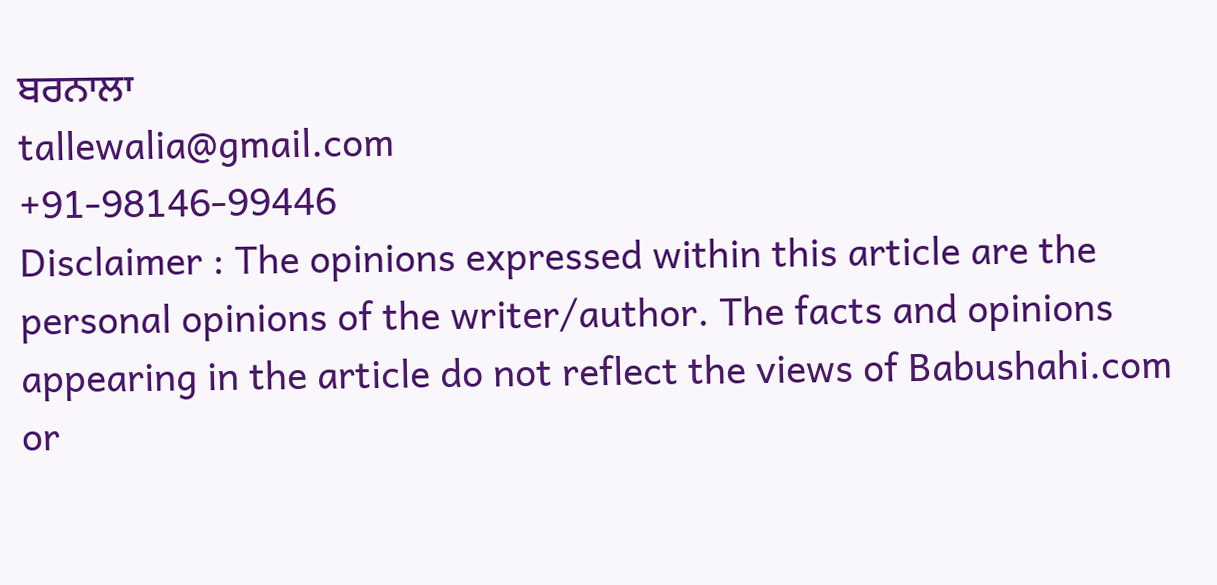ਬਰਨਾਲਾ
tallewalia@gmail.com
+91-98146-99446
Disclaimer : The opinions expressed within this article are the personal opinions of the writer/author. The facts and opinions appearing in the article do not reflect the views of Babushahi.com or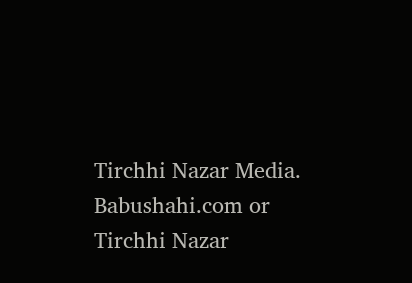Tirchhi Nazar Media. Babushahi.com or Tirchhi Nazar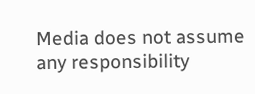Media does not assume any responsibility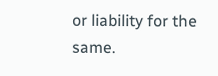or liability for the same.